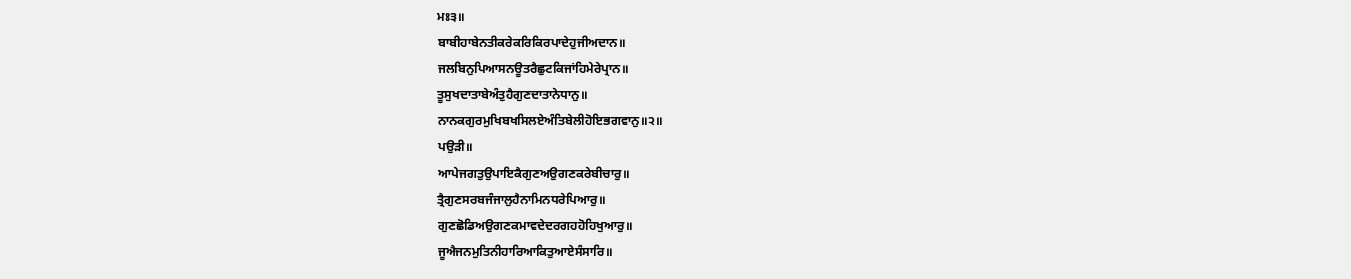ਮਃ੩॥
ਬਾਬੀਹਾਬੇਨਤੀਕਰੇਕਰਿਕਿਰਪਾਦੇਹੁਜੀਅਦਾਨ॥
ਜਲਬਿਨੁਪਿਆਸਨਊਤਰੈਛੁਟਕਿਜਾਂਹਿਮੇਰੇਪ੍ਰਾਨ॥
ਤੂਸੁਖਦਾਤਾਬੇਅੰਤੁਹੈਗੁਣਦਾਤਾਨੇਧਾਨੁ॥
ਨਾਨਕਗੁਰਮੁਖਿਬਖਸਿਲਏਅੰਤਿਬੇਲੀਹੋਇਭਗਵਾਨੁ॥੨॥
ਪਉੜੀ॥
ਆਪੇਜਗਤੁਉਪਾਇਕੈਗੁਣਅਉਗਣਕਰੇਬੀਚਾਰੁ॥
ਤ੍ਰੈਗੁਣਸਰਬਜੰਜਾਲੁਹੈਨਾਮਿਨਧਰੇਪਿਆਰੁ॥
ਗੁਣਛੋਡਿਅਉਗਣਕਮਾਵਦੇਦਰਗਹਹੋਹਿਖੁਆਰੁ॥
ਜੂਐਜਨਮੁਤਿਨੀਹਾਰਿਆਕਿਤੁਆਏਸੰਸਾਰਿ॥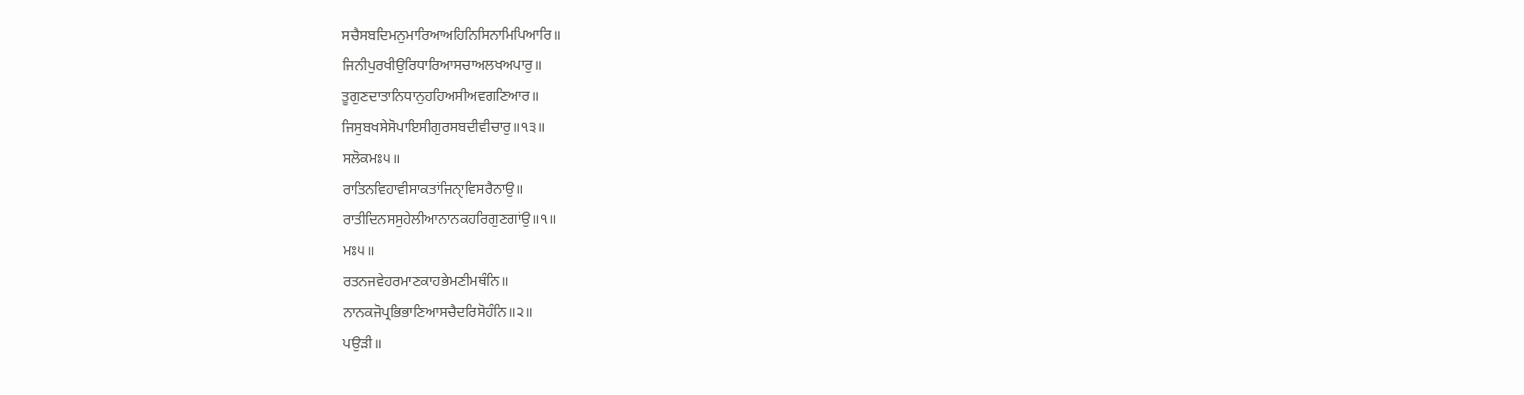ਸਚੈਸਬਦਿਮਨੁਮਾਰਿਆਅਹਿਨਿਸਿਨਾਮਿਪਿਆਰਿ॥
ਜਿਨੀਪੁਰਖੀਉਰਿਧਾਰਿਆਸਚਾਅਲਖਅਪਾਰੁ॥
ਤੂਗੁਣਦਾਤਾਨਿਧਾਨੁਹਹਿਅਸੀਅਵਗਣਿਆਰ॥
ਜਿਸੁਬਖਸੇਸੋਪਾਇਸੀਗੁਰਸਬਦੀਵੀਚਾਰੁ॥੧੩॥
ਸਲੋਕਮਃ੫॥
ਰਾਤਿਨਵਿਹਾਵੀਸਾਕਤਾਂਜਿਨੑਾਵਿਸਰੈਨਾਉ॥
ਰਾਤੀਦਿਨਸਸੁਹੇਲੀਆਨਾਨਕਹਰਿਗੁਣਗਾਂਉ॥੧॥
ਮਃ੫॥
ਰਤਨਜਵੇਹਰਮਾਣਕਾਹਭੇਮਣੀਮਥੰਨਿ॥
ਨਾਨਕਜੋਪ੍ਰਭਿਭਾਣਿਆਸਚੈਦਰਿਸੋਹੰਨਿ॥੨॥
ਪਉੜੀ॥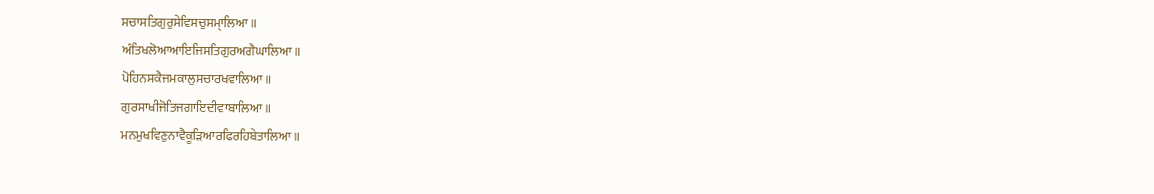ਸਚਾਸਤਿਗੁਰੁਸੇਵਿਸਚੁਸਮੑਾਲਿਆ॥
ਅੰਤਿਖਲੋਆਆਇਜਿਸਤਿਗੁਰਅਗੈਘਾਲਿਆ॥
ਪੋਹਿਨਸਕੈਜਮਕਾਲੁਸਚਾਰਖਵਾਲਿਆ॥
ਗੁਰਸਾਖੀਜੋਤਿਜਗਾਇਦੀਵਾਬਾਲਿਆ॥
ਮਨਮੁਖਵਿਣੁਨਾਵੈਕੂੜਿਆਰਫਿਰਹਿਬੇਤਾਲਿਆ॥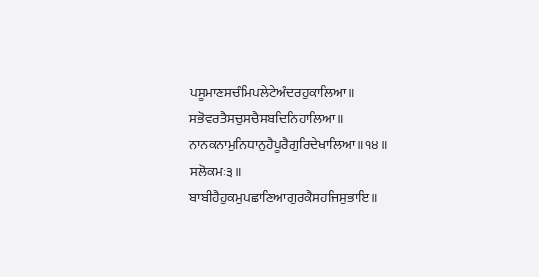ਪਸੂਮਾਣਸਚੰਮਿਪਲੇਟੇਅੰਦਰਹੁਕਾਲਿਆ॥
ਸਭੋਵਰਤੈਸਚੁਸਚੈਸਬਦਿਨਿਹਾਲਿਆ॥
ਨਾਨਕਨਾਮੁਨਿਧਾਨੁਹੈਪੂਰੈਗੁਰਿਦੇਖਾਲਿਆ॥੧੪॥
ਸਲੋਕਮਃ੩॥
ਬਾਬੀਹੈਹੁਕਮੁਪਛਾਣਿਆਗੁਰਕੈਸਹਜਿਸੁਭਾਇ॥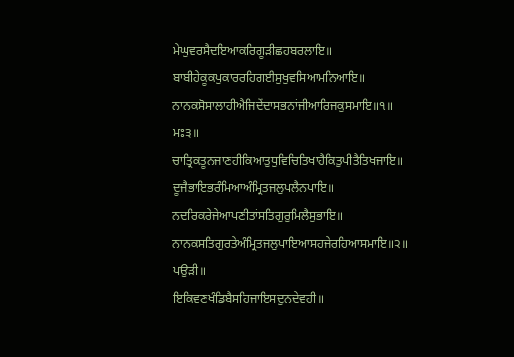ਮੇਘੁਵਰਸੈਦਇਆਕਰਿਗੂੜੀਛਹਬਰਲਾਇ॥
ਬਾਬੀਹੇਕੂਕਪੁਕਾਰਰਹਿਗਈਸੁਖੁਵਸਿਆਮਨਿਆਇ॥
ਨਾਨਕਸੋਸਾਲਾਹੀਐਜਿਦੇਂਦਾਸਭਨਾਂਜੀਆਰਿਜਕੁਸਮਾਇ॥੧॥
ਮਃ੩॥
ਚਾਤ੍ਰਿਕਤੂਨਜਾਣਹੀਕਿਆਤੁਧੁਵਿਚਿਤਿਖਾਹੈਕਿਤੁਪੀਤੈਤਿਖਜਾਇ॥
ਦੂਜੈਭਾਇਭਰੰਮਿਆਅੰਮ੍ਰਿਤਜਲੁਪਲੈਨਪਾਇ॥
ਨਦਰਿਕਰੇਜੇਆਪਣੀਤਾਂਸਤਿਗੁਰੁਮਿਲੈਸੁਭਾਇ॥
ਨਾਨਕਸਤਿਗੁਰਤੇਅੰਮ੍ਰਿਤਜਲੁਪਾਇਆਸਹਜੇਰਹਿਆਸਮਾਇ॥੨॥
ਪਉੜੀ॥
ਇਕਿਵਣਖੰਡਿਬੈਸਹਿਜਾਇਸਦੁਨਦੇਵਹੀ॥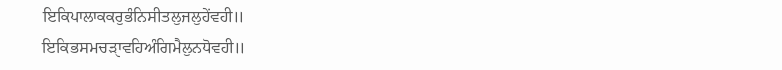ਇਕਿਪਾਲਾਕਕਰੁਭੰਨਿਸੀਤਲੁਜਲੁਹੇਂਵਹੀ॥
ਇਕਿਭਸਮਚੜੑਾਵਹਿਅੰਗਿਮੈਲੁਨਧੋਵਹੀ॥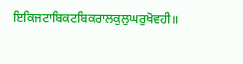ਇਕਿਜਟਾਬਿਕਟਬਿਕਰਾਲਕੁਲੁਘਰੁਖੋਵਹੀ॥